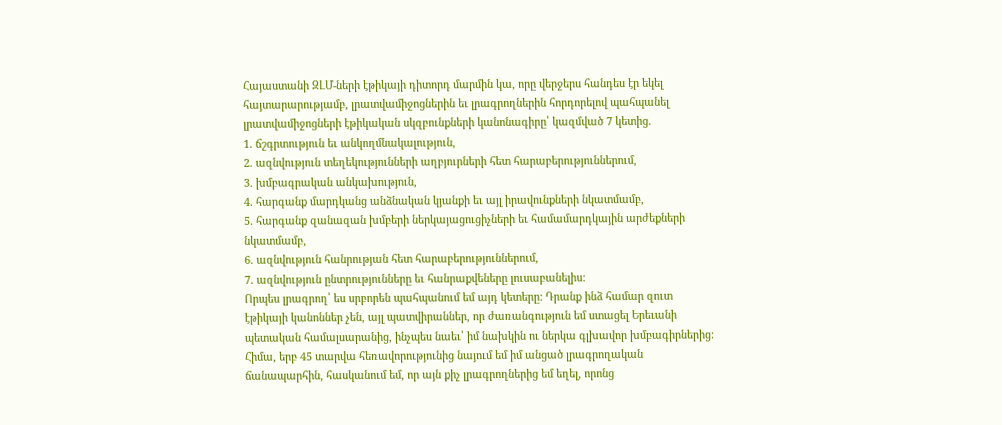Հայաստանի ԶԼՄ-ների էթիկայի դիտորդ մարմին կա, որը վերջերս հանդես էր եկել հայտարարությամբ, լրատվամիջոցներին եւ լրագրողներին հորդորելով պահպանել լրատվամիջոցների էթիկական սկզբունքների կանոնագիրը՝ կազմված 7 կետից․
1. ճշգրտություն եւ անկողմնակալություն,
2. ազնվություն տեղեկությունների աղբյուրների հետ հարաբերություններում,
3. խմբագրական անկախություն,
4. հարգանք մարդկանց անձնական կյանքի եւ այլ իրավունքների նկատմամբ,
5. հարգանք զանազան խմբերի ներկայացուցիչների եւ համամարդկային արժեքների նկատմամբ,
6. ազնվություն հանրության հետ հարաբերություններում,
7. ազնվություն ընտրությունները եւ հանրաքվեները լուսաբանելիս:
Որպես լրագրող՝ ես սրբորեն պահպանում եմ այդ կետերը: Դրանք ինձ համար զուտ էթիկայի կանոններ չեն, այլ պատվիրաններ, որ ժառանգություն եմ ստացել Երեւանի պետական համալսարանից, ինչպես նաեւ՝ իմ նախկին ու ներկա գլխավոր խմբագիրներից: Հիմա, երբ 45 տարվա հեռավորությունից նայում եմ իմ անցած լրագրողական ճանապարհին, հասկանում եմ, որ այն քիչ լրագրողներից եմ եղել, որոնց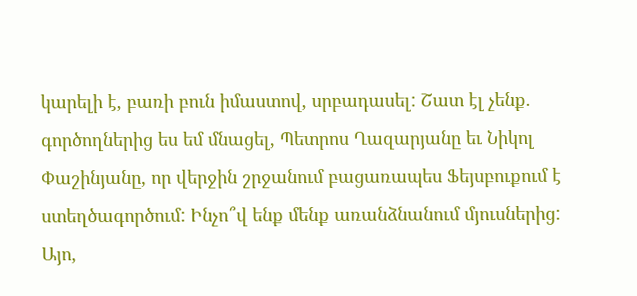կարելի է, բառի բուն իմաստով, սրբադասել: Շատ էլ չենք. գործողներից ես եմ մնացել, Պետրոս Ղազարյանը եւ Նիկոլ Փաշինյանը, որ վերջին շրջանում բացառապես Ֆեյսբուքում է ստեղծագործում: Ինչո՞վ ենք մենք առանձնանում մյուսներից: Այո,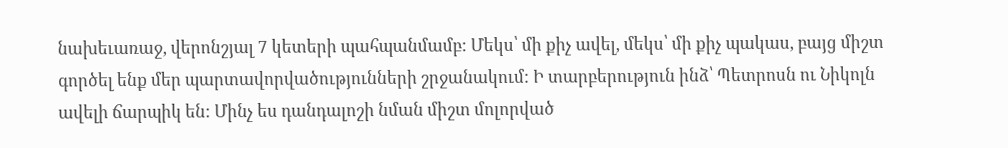նախեւառաջ, վերոնշյալ 7 կետերի պահպանմամբ: Մեկս՝ մի քիչ ավել, մեկս՝ մի քիչ պակաս, բայց միշտ գործել ենք մեր պարտավորվածությունների շրջանակում: Ի տարբերություն ինձ՝ Պետրոսն ու Նիկոլն ավելի ճարպիկ են: Մինչ ես դանդալոշի նման միշտ մոլորված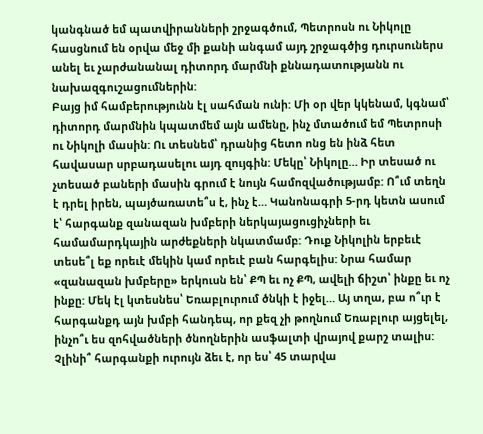կանգնած եմ պատվիրանների շրջագծում, Պետրոսն ու Նիկոլը հասցնում են օրվա մեջ մի քանի անգամ այդ շրջագծից դուրսուներս անել եւ չարժանանալ դիտորդ մարմնի քննադատությանն ու նախազգուշացումներին:
Բայց իմ համբերությունն էլ սահման ունի: Մի օր վեր կկենամ, կգնամ՝ դիտորդ մարմնին կպատմեմ այն ամենը, ինչ մտածում եմ Պետրոսի ու Նիկոլի մասին: Ու տեսնեմ՝ դրանից հետո ոնց են ինձ հետ հավասար սրբադասելու այդ զույգին: Մեկը՝ Նիկոլը… Իր տեսած ու չտեսած բաների մասին գրում է նույն համոզվածությամբ: Ո՞ւմ տեղն է դրել իրեն, պայծառատե՞ս է, ինչ է… Կանոնագրի 5-րդ կետն ասում է՝ հարգանք զանազան խմբերի ներկայացուցիչների եւ համամարդկային արժեքների նկատմամբ: Դուք Նիկոլին երբեւէ տեսե՞լ եք որեւէ մեկին կամ որեւէ բան հարգելիս: Նրա համար «զանազան խմբերը» երկուսն են՝ ՔՊ եւ ոչ ՔՊ, ավելի ճիշտ՝ ինքը եւ ոչ ինքը: Մեկ էլ կտեսնես՝ Եռաբլուրում ծնկի է իջել… Այ տղա, բա ո՞ւր է հարգանքդ այն խմբի հանդեպ, որ քեզ չի թողնում Եռաբլուր այցելել, ինչո՞ւ ես զոհվածների ծնողներին ասֆալտի վրայով քարշ տալիս: Չլինի՞ հարգանքի ուրույն ձեւ է, որ ես՝ 45 տարվա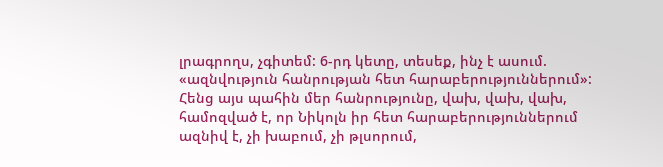լրագրողս, չգիտեմ: 6-րդ կետը, տեսեք, ինչ է ասում. «ազնվություն հանրության հետ հարաբերություններում»:
Հենց այս պահին մեր հանրությունը, վախ, վախ, վախ, համոզված է, որ Նիկոլն իր հետ հարաբերություններում ազնիվ է, չի խաբում, չի թլսորում,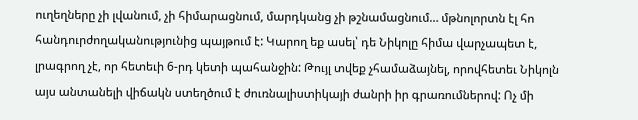ուղեղները չի լվանում, չի հիմարացնում, մարդկանց չի թշնամացնում… մթնոլորտն էլ հո հանդուրժողականությունից պայթում է: Կարող եք ասել՝ դե Նիկոլը հիմա վարչապետ է, լրագրող չէ, որ հետեւի 6-րդ կետի պահանջին: Թույլ տվեք չհամաձայնել, որովհետեւ Նիկոլն այս անտանելի վիճակն ստեղծում է ժուռնալիստիկայի ժանրի իր գրառումներով: Ոչ մի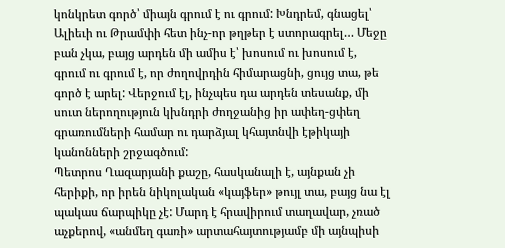կոնկրետ գործ՝ միայն գրում է ու գրում: Խնդրեմ, գնացել՝ Ալիեւի ու Թրամփի հետ ինչ-որ թղթեր է ստորագրել… Մեջը բան չկա, բայց արդեն մի ամիս է՝ խոսում ու խոսում է, գրում ու գրում է, որ ժողովրդին հիմարացնի, ցույց տա, թե գործ է արել: Վերջում էլ, ինչպես դա արդեն տեսանք, մի սուտ ներողություն կխնդրի ժողջանից իր ափեղ-ցփեղ գրառումների համար ու դարձյալ կհայտնվի էթիկայի կանոնների շրջագծում:
Պետրոս Ղազարյանի քաշը, հասկանալի է, այնքան չի հերիքի, որ իրեն նիկոլական «կայֆեր» թույլ տա, բայց նա էլ պակաս ճարպիկը չէ: Մարդ է հրավիրում տաղավար, չռած աչքերով, «անմեղ գառի» արտահայտությամբ մի այնպիսի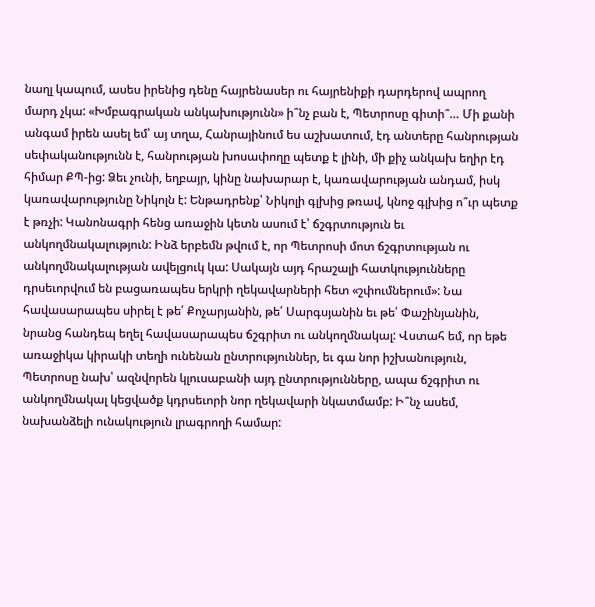նաղլ կապում, ասես իրենից դենը հայրենասեր ու հայրենիքի դարդերով ապրող մարդ չկա: «Խմբագրական անկախությունն» ի՞նչ բան է, Պետրոսը գիտի՞… Մի քանի անգամ իրեն ասել եմ՝ այ տղա, Հանրայինում ես աշխատում, էդ անտերը հանրության սեփականությունն է, հանրության խոսափողը պետք է լինի, մի քիչ անկախ եղիր էդ հիմար ՔՊ-ից: Ձեւ չունի, եղբայր, կինը նախարար է, կառավարության անդամ, իսկ կառավարությունը Նիկոլն է: Ենթադրենք՝ Նիկոլի գլխից թռավ, կնոջ գլխից ո՞ւր պետք է թռչի: Կանոնագրի հենց առաջին կետն ասում է՝ ճշգրտություն եւ անկողմնակալություն: Ինձ երբեմն թվում է, որ Պետրոսի մոտ ճշգրտության ու անկողմնակալության ավելցուկ կա: Սակայն այդ հրաշալի հատկությունները դրսեւորվում են բացառապես երկրի ղեկավարների հետ «շփումներում»: Նա հավասարապես սիրել է թե՛ Քոչարյանին, թե՛ Սարգսյանին եւ թե՛ Փաշինյանին, նրանց հանդեպ եղել հավասարապես ճշգրիտ ու անկողմնակալ: Վստահ եմ, որ եթե առաջիկա կիրակի տեղի ունենան ընտրություններ, եւ գա նոր իշխանություն, Պետրոսը նախ՝ ազնվորեն կլուսաբանի այդ ընտրությունները, ապա ճշգրիտ ու անկողմնակալ կեցվածք կդրսեւորի նոր ղեկավարի նկատմամբ: Ի՞նչ ասեմ, նախանձելի ունակություն լրագրողի համար: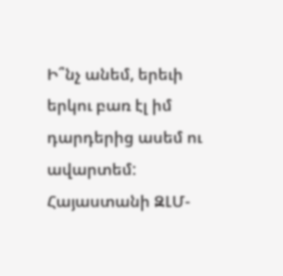Ի՞նչ անեմ, երեւի երկու բառ էլ իմ դարդերից ասեմ ու ավարտեմ: Հայաստանի ԶԼՄ-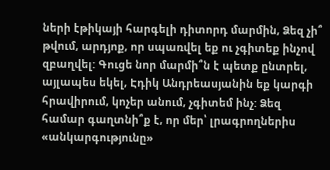ների էթիկայի հարգելի դիտորդ մարմին, Ձեզ չի՞ թվում, արդյոք, որ սպառվել եք ու չգիտեք ինչով զբաղվել: Գուցե նոր մարմի՞ն է պետք ընտրել, այլապես եկել, Էդիկ Անդրեասյանին եք կարգի հրավիրում, կոչեր անում, չգիտեմ ինչ: Ձեզ համար գաղտնի՞ք է, որ մեր՝ լրագրողներիս «անկարգությունը»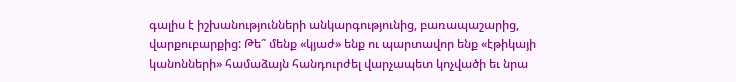գալիս է իշխանությունների անկարգությունից, բառապաշարից, վարքուբարքից: Թե՞ մենք «կյաժ» ենք ու պարտավոր ենք «էթիկայի կանոնների» համաձայն հանդուրժել վարչապետ կոչվածի եւ նրա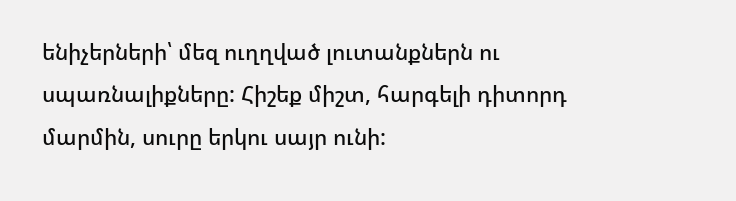ենիչերների՝ մեզ ուղղված լուտանքներն ու սպառնալիքները: Հիշեք միշտ, հարգելի դիտորդ մարմին, սուրը երկու սայր ունի: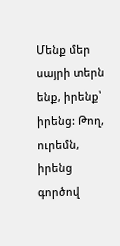Մենք մեր սայրի տերն ենք, իրենք՝ իրենց: Թող, ուրեմն, իրենց գործով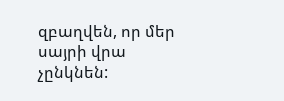զբաղվեն, որ մեր սայրի վրա չընկնեն: